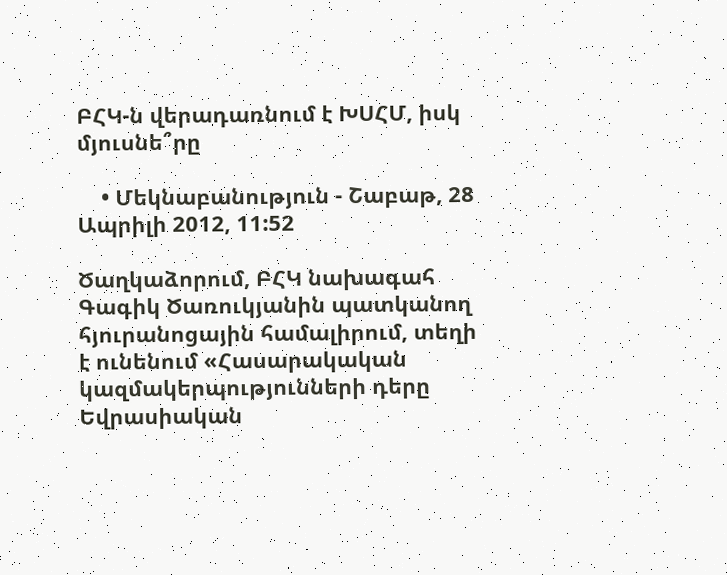ԲՀԿ-ն վերադառնում է ԽՍՀՄ, իսկ մյուսնե՞րը

    • Մեկնաբանություն - Շաբաթ, 28 Ապրիլի 2012, 11:52

Ծաղկաձորում, ԲՀԿ նախագահ Գագիկ Ծառուկյանին պատկանող հյուրանոցային համալիրում, տեղի է ունենում «Հասարակական կազմակերպությունների դերը Եվրասիական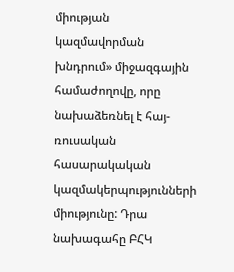միության կազմավորման խնդրում» միջազգային համաժողովը, որը նախաձեռնել է հայ-ռուսական հասարակական կազմակերպությունների միությունը: Դրա նախագահը ԲՀԿ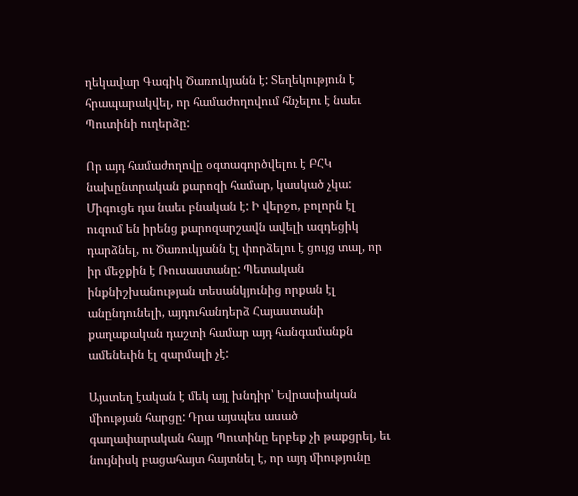ղեկավար Գագիկ Ծառուկյանն է: Տեղեկություն է հրապարակվել, որ համաժողովում հնչելու է նաեւ Պուտինի ուղերձը:

Որ այդ համաժողովը օգտագործվելու է ԲՀԿ նախընտրական քարոզի համար, կասկած չկա: Միգուցե դա նաեւ բնական է: Ի վերջո, բոլորն էլ ուզում են իրենց քարոզարշավն ավելի ազդեցիկ դարձնել, ու Ծառուկյանն էլ փորձելու է ցույց տալ, որ իր մեջքին է Ռուսաստանը: Պետական ինքնիշխանության տեսանկյունից որքան էլ անընդունելի, այդուհանդերձ Հայաստանի քաղաքական դաշտի համար այդ հանգամանքն ամենեւին էլ զարմալի չէ:

Այստեղ էական է մեկ այլ խնդիր՝ Եվրասիական միության հարցը: Դրա այսպես ասած գաղափարական հայր Պուտինը երբեք չի թաքցրել, եւ նույնիսկ բացահայտ հայտնել է, որ այդ միությունը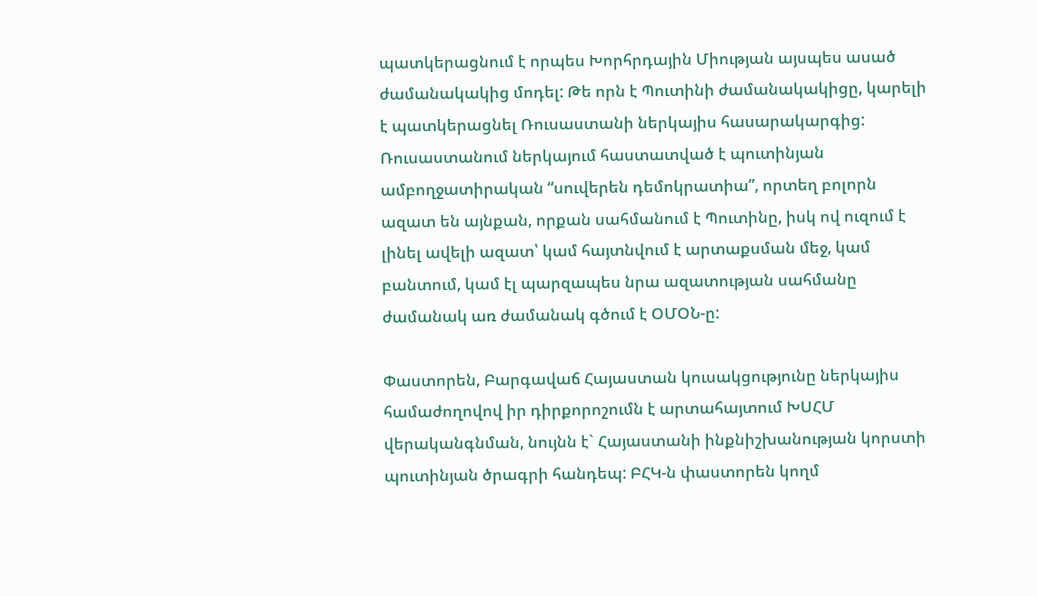պատկերացնում է որպես Խորհրդային Միության այսպես ասած ժամանակակից մոդել: Թե որն է Պուտինի ժամանակակիցը, կարելի է պատկերացնել Ռուսաստանի ներկայիս հասարակարգից: Ռուսաստանում ներկայում հաստատված է պուտինյան ամբողջատիրական “սուվերեն դեմոկրատիա”, որտեղ բոլորն ազատ են այնքան, որքան սահմանում է Պուտինը, իսկ ով ուզում է լինել ավելի ազատ՝ կամ հայտնվում է արտաքսման մեջ, կամ բանտում, կամ էլ պարզապես նրա ազատության սահմանը ժամանակ առ ժամանակ գծում է ՕՄՕՆ-ը:

Փաստորեն, Բարգավաճ Հայաստան կուսակցությունը ներկայիս համաժողովով իր դիրքորոշումն է արտահայտում ԽՍՀՄ վերականգնման, նույնն է` Հայաստանի ինքնիշխանության կորստի պուտինյան ծրագրի հանդեպ: ԲՀԿ-ն փաստորեն կողմ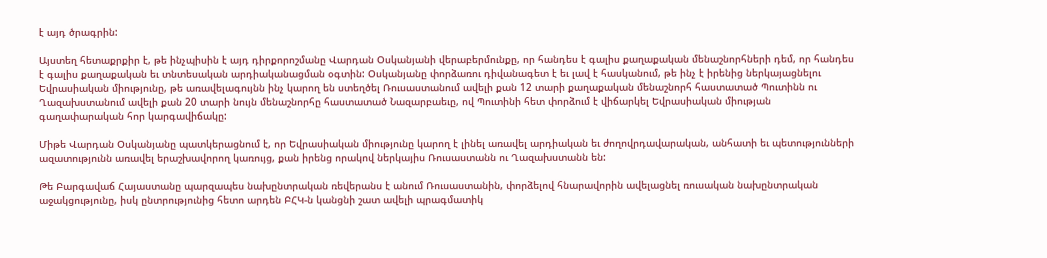է այդ ծրագրին:

Այստեղ հետաքրքիր է, թե ինչպիսին է այդ դիրքորոշմանը Վարդան Օսկանյանի վերաբերմունքը, որ հանդես է գալիս քաղաքական մենաշնորհների դեմ, որ հանդես է գալիս քաղաքական եւ տնտեսական արդիականացման օգտին: Օսկանյանը փորձառու դիվանագետ է եւ լավ է հասկանում, թե ինչ է իրենից ներկայացնելու Եվրասիական միությունը, թե առավելագույնն ինչ կարող են ստեղծել Ռուսաստանում ավելի քան 12 տարի քաղաքական մենաշնորհ հաստատած Պուտինն ու Ղազախստանում ավելի քան 20 տարի նույն մենաշնորհը հաստատած Նազարբաեւը, ով Պուտինի հետ փորձում է վիճարկել Եվրասիական միության գաղափարական հոր կարգավիճակը:

Միթե Վարդան Օսկանյանը պատկերացնում է, որ Եվրասիական միությունը կարող է լինել առավել արդիական եւ ժողովրդավարական, անհատի եւ պետությունների ազատությունն առավել երաշխավորող կառույց, քան իրենց որակով ներկայիս Ռուսաստանն ու Ղազախստանն են:

Թե Բարգավաճ Հայաստանը պարզապես նախընտրական ռեվերանս է անում Ռուսաստանին, փորձելով հնարավորին ավելացնել ռուսական նախընտրական աջակցությունը, իսկ ընտրությունից հետո արդեն ԲՀԿ-ն կանցնի շատ ավելի պրագմատիկ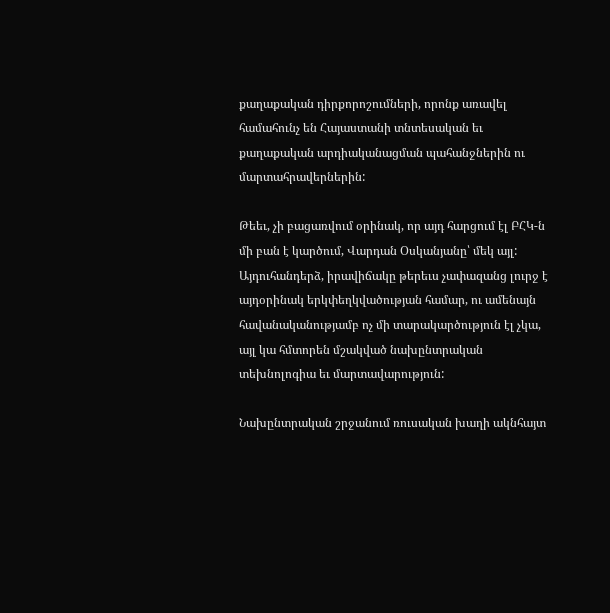քաղաքական դիրքորոշումների, որոնք առավել համահունչ են Հայաստանի տնտեսական եւ քաղաքական արդիականացման պահանջներին ու մարտահրավերներին:

Թեեւ, չի բացառվում օրինակ, որ այդ հարցում էլ ԲՀԿ-ն մի բան է կարծում, Վարդան Օսկանյանը՝ մեկ այլ: Այդուհանդերձ, իրավիճակը թերեւս չափազանց լուրջ է այդօրինակ երկփեղկվածության համար, ու ամենայն հավանականությամբ ոչ մի տարակարծություն էլ չկա, այլ կա հմտորեն մշակված նախընտրական տեխնոլոգիա եւ մարտավարություն:

Նախընտրական շրջանում ռուսական խաղի ակնհայտ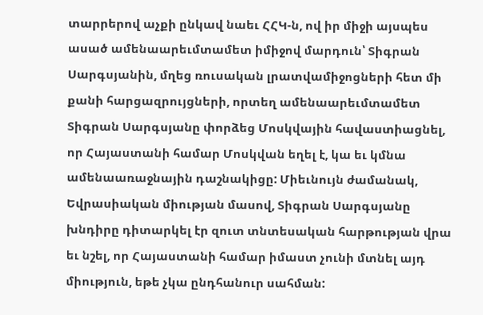տարրերով աչքի ընկավ նաեւ ՀՀԿ-ն, ով իր միջի այսպես ասած ամենաարեւմտամետ իմիջով մարդուն՝ Տիգրան Սարգսյանին, մղեց ռուսական լրատվամիջոցների հետ մի քանի հարցազրույցների, որտեղ ամենաարեւմտամետ Տիգրան Սարգսյանը փորձեց Մոսկվային հավաստիացնել, որ Հայաստանի համար Մոսկվան եղել է, կա եւ կմնա ամենաառաջնային դաշնակիցը: Միեւնույն ժամանակ, Եվրասիական միության մասով, Տիգրան Սարգսյանը խնդիրը դիտարկել էր զուտ տնտեսական հարթության վրա եւ նշել, որ Հայաստանի համար իմաստ չունի մտնել այդ միություն, եթե չկա ընդհանուր սահման: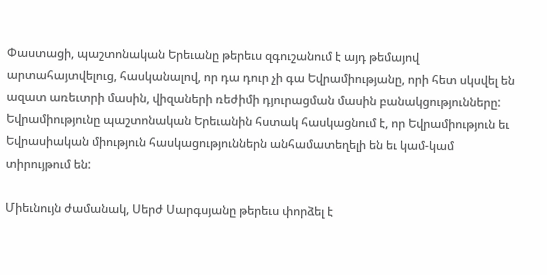Փաստացի, պաշտոնական Երեւանը թերեւս զգուշանում է այդ թեմայով արտահայտվելուց, հասկանալով, որ դա դուր չի գա Եվրամիությանը, որի հետ սկսվել են ազատ առեւտրի մասին, վիզաների ռեժիմի դյուրացման մասին բանակցությունները: Եվրամիությունը պաշտոնական Երեւանին հստակ հասկացնում է, որ Եվրամիություն եւ Եվրասիական միություն հասկացություններն անհամատեղելի են եւ կամ-կամ տիրույթում են:

Միեւնույն ժամանակ, Սերժ Սարգսյանը թերեւս փորձել է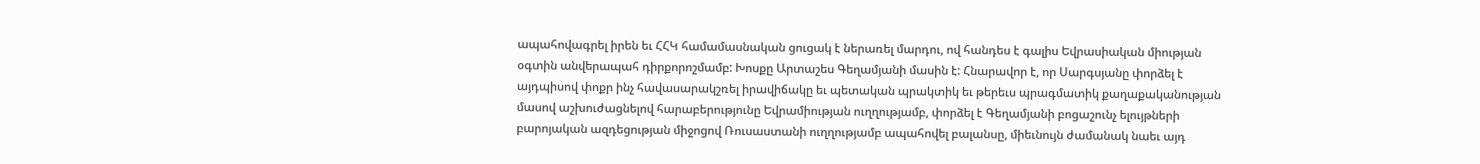ապահովագրել իրեն եւ ՀՀԿ համամասնական ցուցակ է ներառել մարդու, ով հանդես է գալիս Եվրասիական միության օգտին անվերապահ դիրքորոշմամբ: Խոսքը Արտաշես Գեղամյանի մասին է: Հնարավոր է, որ Սարգսյանը փորձել է այդպիսով փոքր ինչ հավասարակշռել իրավիճակը եւ պետական պրակտիկ եւ թերեւս պրագմատիկ քաղաքականության մասով աշխուժացնելով հարաբերությունը Եվրամիության ուղղությամբ, փորձել է Գեղամյանի բոցաշունչ ելույթների բարոյական ազդեցության միջոցով Ռուսաստանի ուղղությամբ ապահովել բալանսը, միեւնույն ժամանակ նաեւ այդ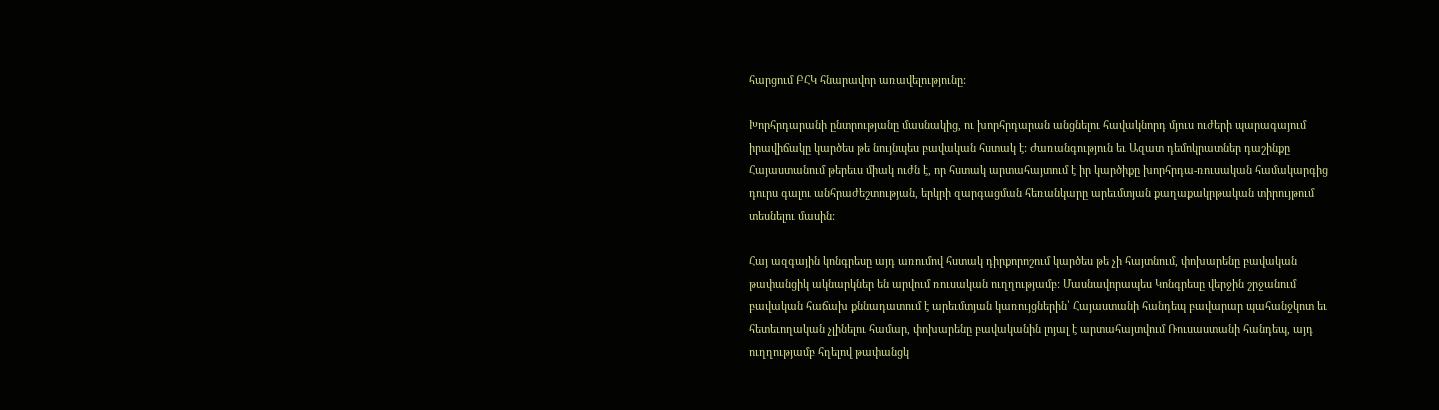հարցում ԲՀԿ հնարավոր առավելությունը:

Խորհրդարանի ընտրությանը մասնակից, ու խորհրդարան անցնելու հավակնորդ մյուս ուժերի պարագայում իրավիճակը կարծես թե նույնպես բավական հստակ է: Ժառանգություն եւ Ազատ դեմոկրատներ դաշինքը Հայաստանում թերեւս միակ ուժն է, որ հստակ արտահայտում է իր կարծիքը խորհրդա-ռուսական համակարգից դուրս գալու անհրաժեշտության, երկրի զարգացման հեռանկարը արեւմտյան քաղաքակրթական տիրույթում տեսնելու մասին:

Հայ ազգային կոնգրեսը այդ առումով հստակ դիրքորոշում կարծես թե չի հայտնում, փոխարենը բավական թափանցիկ ակնարկներ են արվում ռուսական ուղղությամբ: Մասնավորապես Կոնգրեսը վերջին շրջանում բավական հաճախ քննադատում է արեւմտյան կառույցներին՝ Հայաստանի հանդեպ բավարար պահանջկոտ եւ հետեւողական չլինելու համար, փոխարենը բավականին լոյալ է արտահայտվում Ռուսաստանի հանդեպ, այդ ուղղությամբ հղելով թափանցկ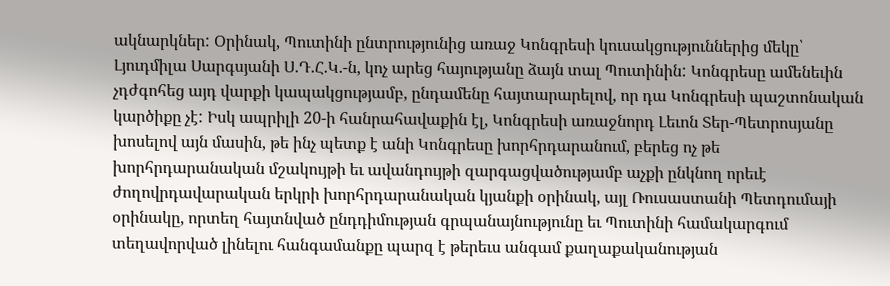ակնարկներ: Օրինակ, Պուտինի ընտրությունից առաջ Կոնգրեսի կուսակցություններից մեկը՝ Լյուդմիլա Սարգսյանի Ս.Դ.Հ.Կ.-ն, կոչ արեց հայությանը ձայն տալ Պուտինին: Կոնգրեսը ամենեւին չդժգոհեց այդ վարքի կապակցությամբ, ընդամենը հայտարարելով, որ դա Կոնգրեսի պաշտոնական կարծիքը չէ: Իսկ ապրիլի 20-ի հանրահավաքին էլ, Կոնգրեսի առաջնորդ Լեւոն Տեր-Պետրոսյանը խոսելով այն մասին, թե ինչ պետք է անի Կոնգրեսը խորհրդարանում, բերեց ոչ թե խորհրդարանական մշակույթի եւ ավանդույթի զարգացվածությամբ աչքի ընկնող որեւէ ժողովրդավարական երկրի խորհրդարանական կյանքի օրինակ, այլ Ռուսաստանի Պետդումայի օրինակը, որտեղ հայտնված ընդդիմության գրպանայնությունը եւ Պուտինի համակարգում տեղավորված լինելու հանգամանքը պարզ է թերեւս անգամ քաղաքականության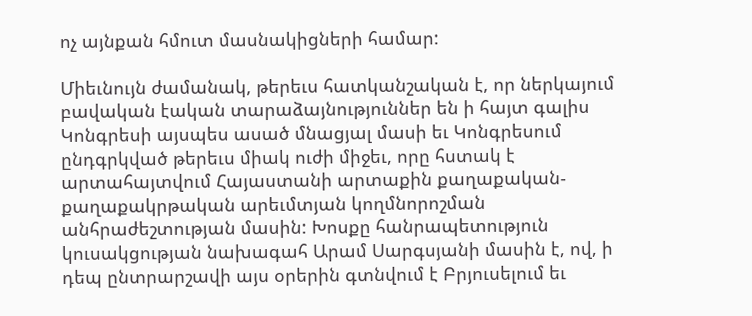ոչ այնքան հմուտ մասնակիցների համար:

Միեւնույն ժամանակ, թերեւս հատկանշական է, որ ներկայում բավական էական տարաձայնություններ են ի հայտ գալիս Կոնգրեսի այսպես ասած մնացյալ մասի եւ Կոնգրեսում ընդգրկված թերեւս միակ ուժի միջեւ, որը հստակ է արտահայտվում Հայաստանի արտաքին քաղաքական-քաղաքակրթական արեւմտյան կողմնորոշման անհրաժեշտության մասին: Խոսքը հանրապետություն կուսակցության նախագահ Արամ Սարգսյանի մասին է, ով, ի դեպ ընտրարշավի այս օրերին գտնվում է Բրյուսելում եւ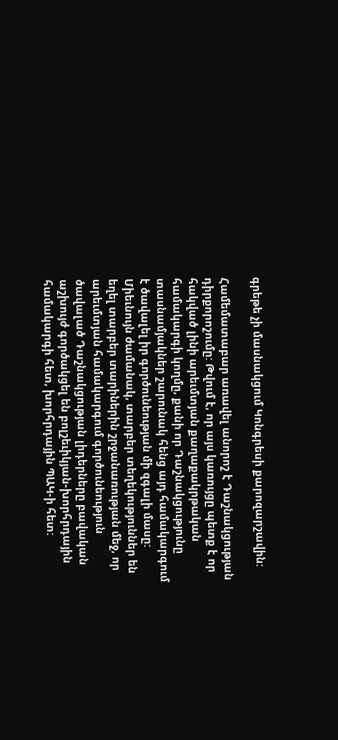գրեթե չի մասնակցում Կոնգրեսի քարոզարշավին:

Համեմատաբար առավել անորոշ է Դաշնակցության դիրքորոշումը: Թվում է, որ այս կառույցը պետք է որ հակված լինի արեւմտյան քաղաքակրթական համակարգի կողմը, քանի որ Դաշնակցությունը տասնամյակներ շարունակ հենց այդ համակարգում է ծավալել իր գործունեության մի զգալի մասը: Միեւնույն ժամանակ, տարբեր տեղեկություններ են եղել տարբեր տարիներին շրջանառության մեջ, որ արեւմտյան համակարգում գործունեություն ծավալած Դաշնակցության լիդերները բավական աշխույժ գործակցել են բոլշեւիկյան-խորհրդային համակարգի հետ, խորհրդային ՊԱԿ-ի հետ: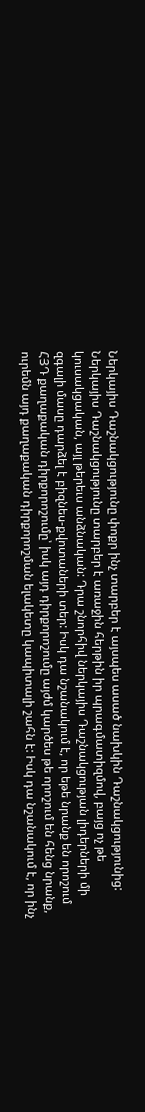Ներկայիս Դաշնակցությունը փոքր ինչ տարբեր է այսպես ասած նախկին Դաշնակցությունից: Ներկայիս Դաշնակցությունը տարբեր է առաջին հերթին իր պրագմատիզմով, բայց ոչ թե կուսակցական, այլ թերեւս անձնական: Դրա շնորհիվ ներկայիս Դաշնակցության լիդերների մի զգալի մասը դարձել է բիզնես-քվոտաների տեր: Իսկ դա նշանակում է, որ եթե նրանք են որոշում ՀՅԴ քաղաքական դիրքորոշումը՝ իսկ այդ դիրքորոշումը այժմ կարծես թե որոշում են հենց նրանք, ուրեմն այդ քաղաքական դիրքորոշման ելակետը կապիտալի շահն է: Իսկ դա նշանակում է, որ ինչ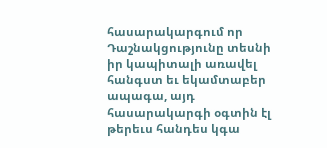հասարակարգում որ Դաշնակցությունը տեսնի իր կապիտալի առավել հանգստ եւ եկամտաբեր ապագա, այդ հասարակարգի օգտին էլ թերեւս հանդես կգա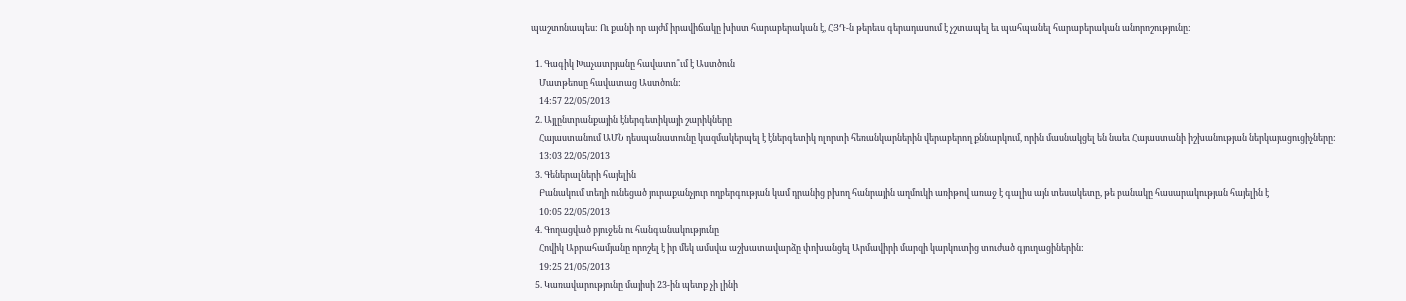պաշտոնապես: Ու քանի որ այժմ իրավիճակը խիստ հարաբերական է, ՀՅԴ-ն թերեւս գերադասում է չշտապել եւ պահպանել հարաբերական անորոշությունը:

  1. Գագիկ Խաչատրյանը հավատո՞ւմ է Աստծուն
    Մատթեոսը հավատաց Աստծուն:
    14:57 22/05/2013
  2. Այլընտրանքային էներգետիկայի շարիկները
    Հայաստանում ԱՄՆ դեսպանատունը կազմակերպել է էներգետիկ ոլորտի հեռանկարներին վերաբերող քննարկում, որին մասնակցել են նաեւ Հայաստանի իշխանության ներկայացուցիչները:
    13:03 22/05/2013
  3. Գեներալների հայելին
    Բանակում տեղի ունեցած յուրաքանչյուր ողբերգության կամ դրանից բխող հանրային աղմուկի առիթով առաջ է գալիս այն տեսակետը, թե բանակը հասարակության հայելին է
    10:05 22/05/2013
  4. Գողացված բյուջեն ու հանգանակությունը
    Հովիկ Աբրահամյանը որոշել է իր մեկ ամսվա աշխատավարձը փոխանցել Արմավիրի մարզի կարկուտից տուժած գյուղացիներին:
    19:25 21/05/2013
  5. Կառավարությունը մայիսի 23-ին պետք չի լինի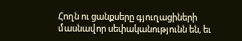Հողն ու ցանքսերը գյուղացիների մասնավոր սեփականությունն են, եւ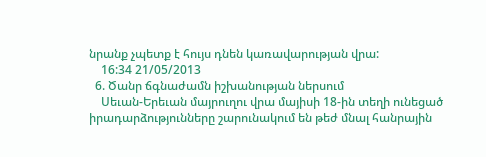նրանք չպետք է հույս դնեն կառավարության վրա:
    16:34 21/05/2013
  6. Ծանր ճգնաժամն իշխանության ներսում
    Սեւան-Երեւան մայրուղու վրա մայիսի 18-ին տեղի ունեցած իրադարձությունները շարունակում են թեժ մնալ հանրային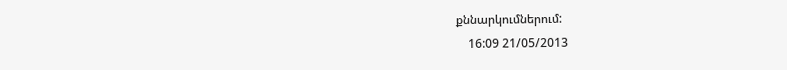քննարկումներում:
    16:09 21/05/2013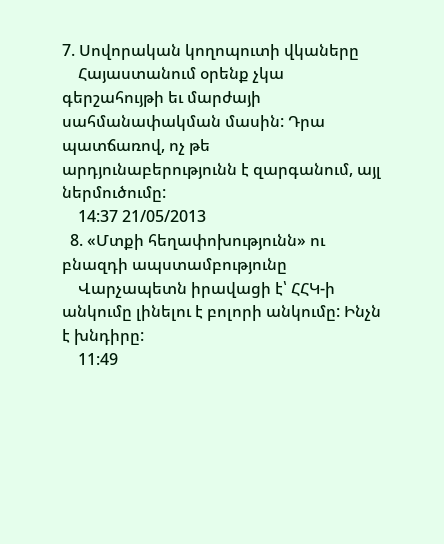7. Սովորական կողոպուտի վկաները
    Հայաստանում օրենք չկա գերշահույթի եւ մարժայի սահմանափակման մասին: Դրա պատճառով, ոչ թե արդյունաբերությունն է զարգանում, այլ ներմուծումը:
    14:37 21/05/2013
  8. «Մտքի հեղափոխությունն» ու բնազդի ապստամբությունը
    Վարչապետն իրավացի է՝ ՀՀԿ-ի անկումը լինելու է բոլորի անկումը: Ինչն է խնդիրը:
    11:49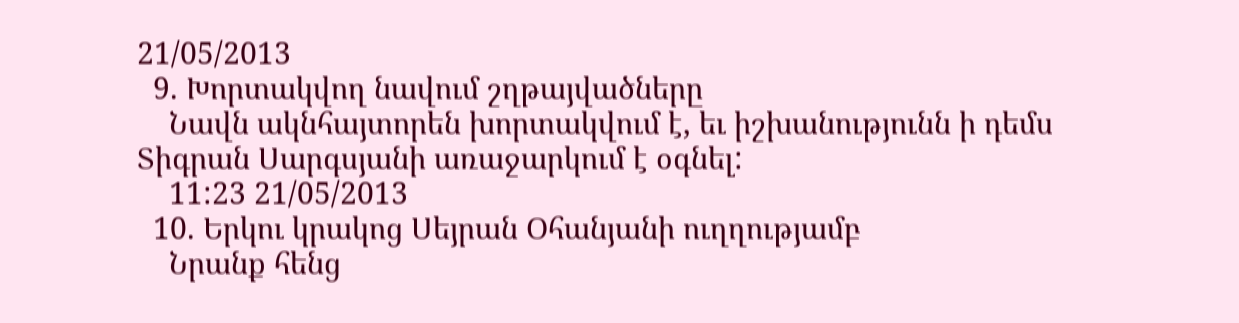21/05/2013
  9. Խորտակվող նավում շղթայվածները
    Նավն ակնհայտորեն խորտակվում է, եւ իշխանությունն ի դեմս Տիգրան Սարգսյանի առաջարկում է օգնել:
    11:23 21/05/2013
  10. Երկու կրակոց Սեյրան Օհանյանի ուղղությամբ
    Նրանք հենց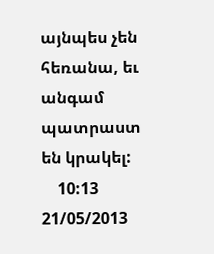այնպես չեն հեռանա, եւ անգամ պատրաստ են կրակել:
    10:13 21/05/2013